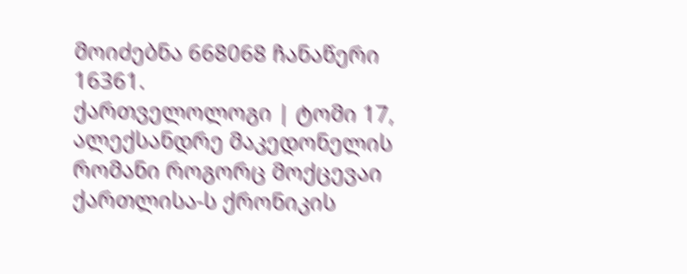მოიძებნა 668068 ჩანაწერი
16361.
ქართველოლოგი | ტომი 17, ალექსანდრე მაკედონელის რომანი როგორც მოქცევაი ქართლისა-ს ქრონიკის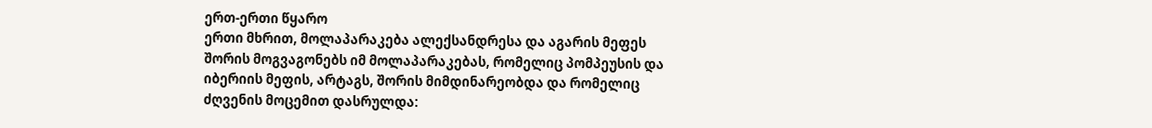ერთ-ერთი წყარო
ერთი მხრით, მოლაპარაკება ალექსანდრესა და აგარის მეფეს შორის მოგვაგონებს იმ მოლაპარაკებას, რომელიც პომპეუსის და იბერიის მეფის, არტაგს, შორის მიმდინარეობდა და რომელიც ძღვენის მოცემით დასრულდა: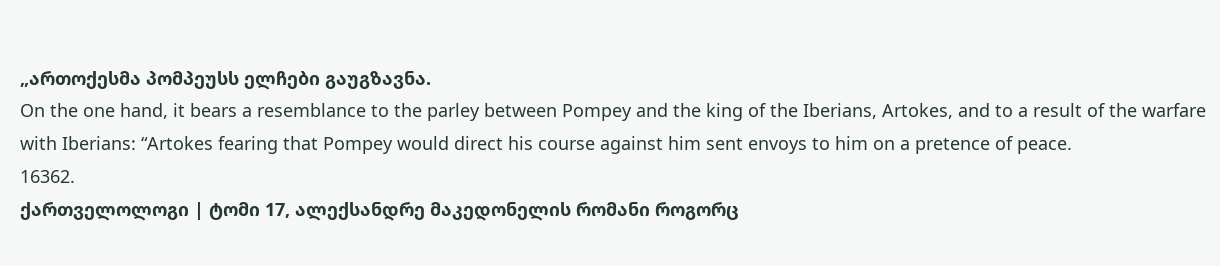„ართოქესმა პომპეუსს ელჩები გაუგზავნა.
On the one hand, it bears a resemblance to the parley between Pompey and the king of the Iberians, Artokes, and to a result of the warfare with Iberians: “Artokes fearing that Pompey would direct his course against him sent envoys to him on a pretence of peace.
16362.
ქართველოლოგი | ტომი 17, ალექსანდრე მაკედონელის რომანი როგორც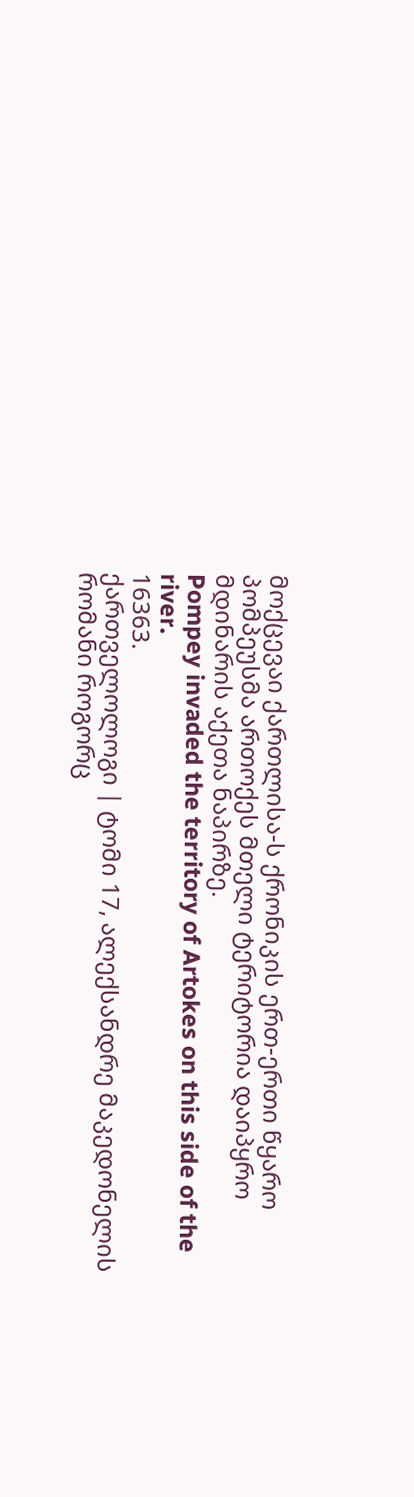მოქცევაი ქართლისა-ს ქრონიკის ერთ-ერთი წყარო
პომპეუსმა ართოქეს მთელი ტერიტორია დაიპყრო მდინარის აქეთა ნაპირზე.
Pompey invaded the territory of Artokes on this side of the river.
16363.
ქართველოლოგი | ტომი 17, ალექსანდრე მაკედონელის რომანი როგორც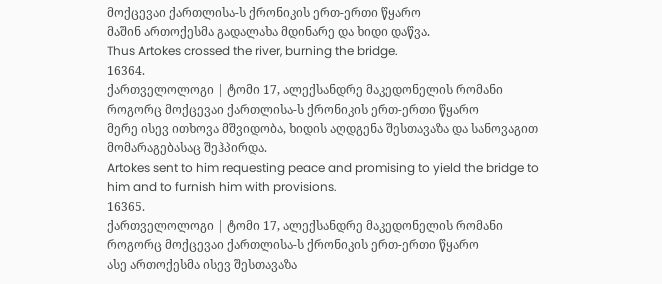მოქცევაი ქართლისა-ს ქრონიკის ერთ-ერთი წყარო
მაშინ ართოქესმა გადალახა მდინარე და ხიდი დაწვა.
Thus Artokes crossed the river, burning the bridge.
16364.
ქართველოლოგი | ტომი 17, ალექსანდრე მაკედონელის რომანი როგორც მოქცევაი ქართლისა-ს ქრონიკის ერთ-ერთი წყარო
მერე ისევ ითხოვა მშვიდობა, ხიდის აღდგენა შესთავაზა და სანოვაგით მომარაგებასაც შეჰპირდა.
Artokes sent to him requesting peace and promising to yield the bridge to him and to furnish him with provisions.
16365.
ქართველოლოგი | ტომი 17, ალექსანდრე მაკედონელის რომანი როგორც მოქცევაი ქართლისა-ს ქრონიკის ერთ-ერთი წყარო
ასე ართოქესმა ისევ შესთავაზა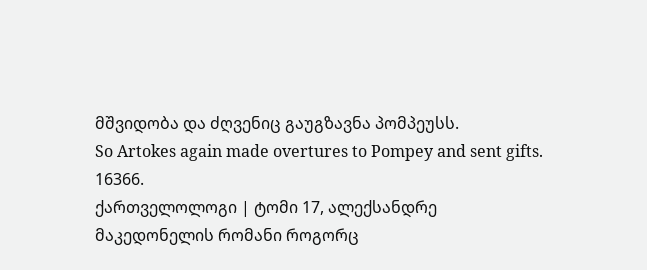მშვიდობა და ძღვენიც გაუგზავნა პომპეუსს.
So Artokes again made overtures to Pompey and sent gifts.
16366.
ქართველოლოგი | ტომი 17, ალექსანდრე მაკედონელის რომანი როგორც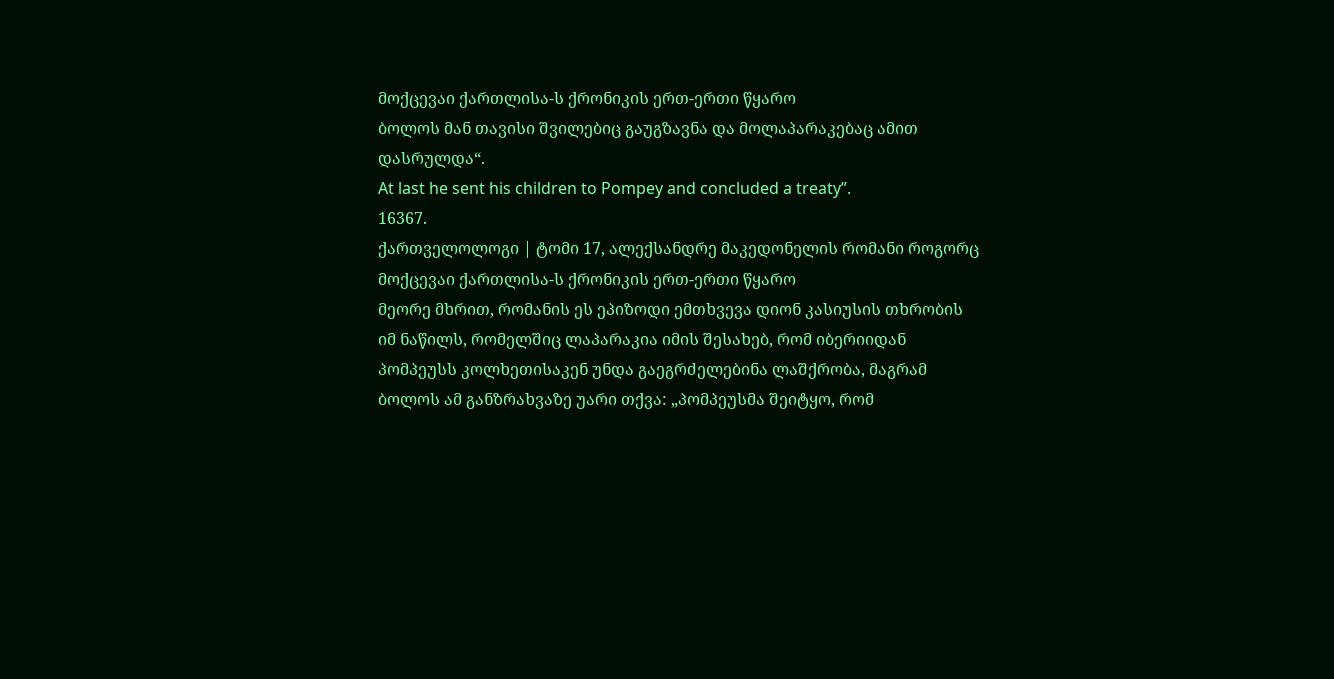მოქცევაი ქართლისა-ს ქრონიკის ერთ-ერთი წყარო
ბოლოს მან თავისი შვილებიც გაუგზავნა და მოლაპარაკებაც ამით დასრულდა“.
At last he sent his children to Pompey and concluded a treaty”.
16367.
ქართველოლოგი | ტომი 17, ალექსანდრე მაკედონელის რომანი როგორც მოქცევაი ქართლისა-ს ქრონიკის ერთ-ერთი წყარო
მეორე მხრით, რომანის ეს ეპიზოდი ემთხვევა დიონ კასიუსის თხრობის იმ ნაწილს, რომელშიც ლაპარაკია იმის შესახებ, რომ იბერიიდან პომპეუსს კოლხეთისაკენ უნდა გაეგრძელებინა ლაშქრობა, მაგრამ ბოლოს ამ განზრახვაზე უარი თქვა: „პომპეუსმა შეიტყო, რომ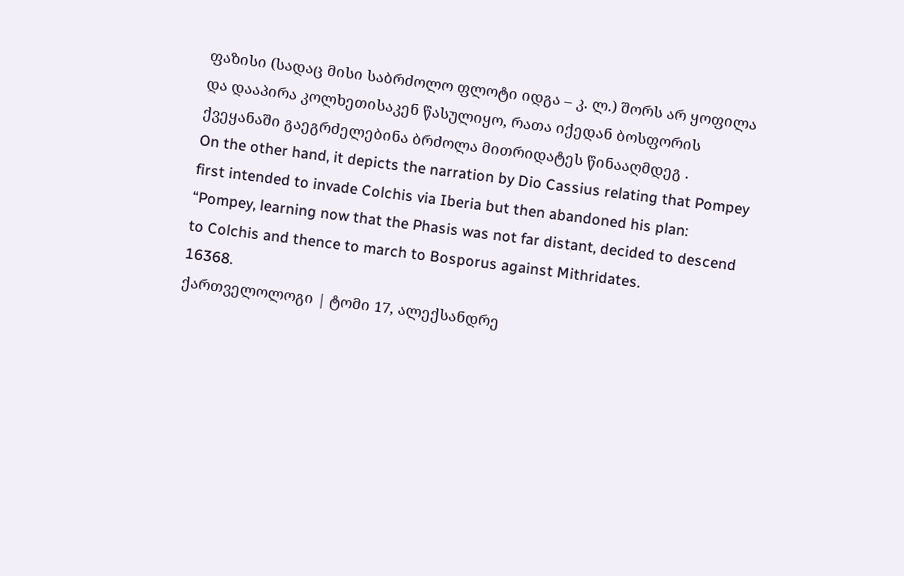ფაზისი (სადაც მისი საბრძოლო ფლოტი იდგა – კ. ლ.) შორს არ ყოფილა და დააპირა კოლხეთისაკენ წასულიყო, რათა იქედან ბოსფორის ქვეყანაში გაეგრძელებინა ბრძოლა მითრიდატეს წინააღმდეგ .
On the other hand, it depicts the narration by Dio Cassius relating that Pompey first intended to invade Colchis via Iberia but then abandoned his plan: “Pompey, learning now that the Phasis was not far distant, decided to descend to Colchis and thence to march to Bosporus against Mithridates.
16368.
ქართველოლოგი | ტომი 17, ალექსანდრე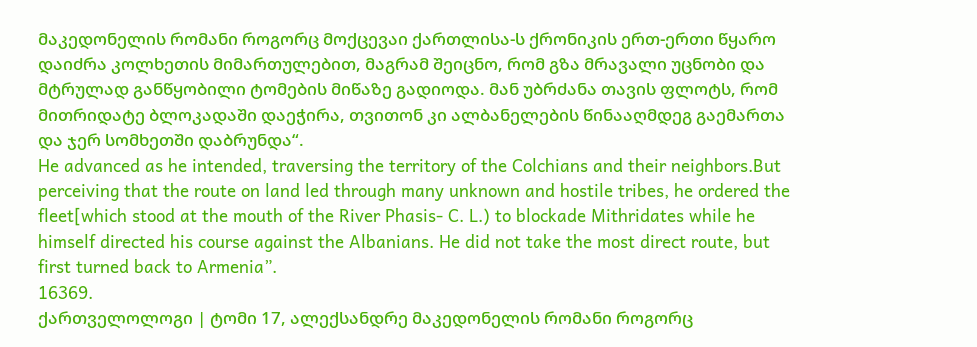მაკედონელის რომანი როგორც მოქცევაი ქართლისა-ს ქრონიკის ერთ-ერთი წყარო
დაიძრა კოლხეთის მიმართულებით, მაგრამ შეიცნო, რომ გზა მრავალი უცნობი და მტრულად განწყობილი ტომების მიწაზე გადიოდა. მან უბრძანა თავის ფლოტს, რომ მითრიდატე ბლოკადაში დაეჭირა, თვითონ კი ალბანელების წინააღმდეგ გაემართა და ჯერ სომხეთში დაბრუნდა“.
He advanced as he intended, traversing the territory of the Colchians and their neighbors.But perceiving that the route on land led through many unknown and hostile tribes, he ordered the fleet[which stood at the mouth of the River Phasis- C. L.) to blockade Mithridates while he himself directed his course against the Albanians. He did not take the most direct route, but first turned back to Armenia”.
16369.
ქართველოლოგი | ტომი 17, ალექსანდრე მაკედონელის რომანი როგორც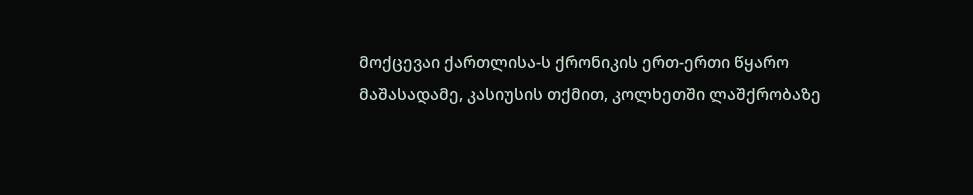მოქცევაი ქართლისა-ს ქრონიკის ერთ-ერთი წყარო
მაშასადამე, კასიუსის თქმით, კოლხეთში ლაშქრობაზე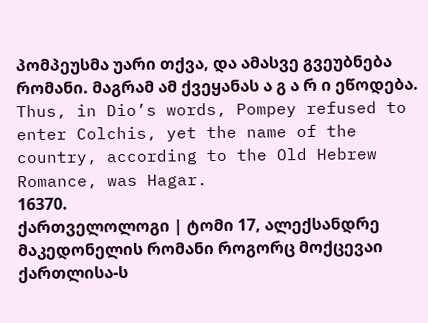პომპეუსმა უარი თქვა, და ამასვე გვეუბნება რომანი. მაგრამ ამ ქვეყანას ა გ ა რ ი ეწოდება.
Thus, in Dio’s words, Pompey refused to enter Colchis, yet the name of the country, according to the Old Hebrew Romance, was Hagar.
16370.
ქართველოლოგი | ტომი 17, ალექსანდრე მაკედონელის რომანი როგორც მოქცევაი ქართლისა-ს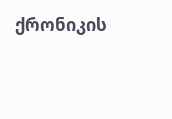ქრონიკის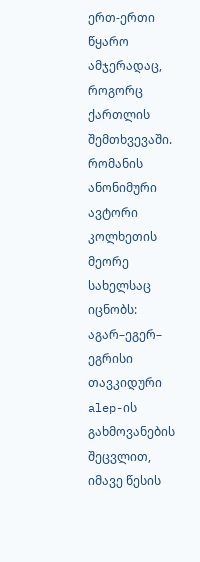ერთ-ერთი წყარო
ამჯერადაც, როგორც ქართლის შემთხვევაში. რომანის ანონიმური ავტორი კოლხეთის მეორე სახელსაც იცნობს: აგარ–ეგერ– ეგრისი თავკიდური alep-ის გახმოვანების შეცვლით, იმავე წესის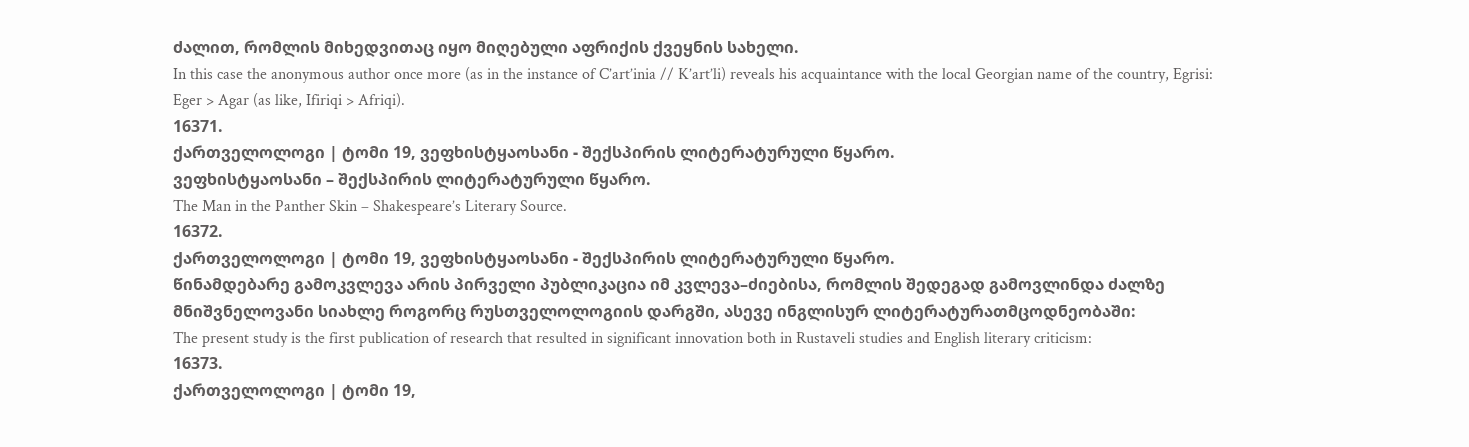ძალით, რომლის მიხედვითაც იყო მიღებული აფრიქის ქვეყნის სახელი.
In this case the anonymous author once more (as in the instance of C’art’inia // K’art’li) reveals his acquaintance with the local Georgian name of the country, Egrisi: Eger > Agar (as like, Ifiriqi > Afriqi).
16371.
ქართველოლოგი | ტომი 19, ვეფხისტყაოსანი - შექსპირის ლიტერატურული წყარო.
ვეფხისტყაოსანი – შექსპირის ლიტერატურული წყარო.
The Man in the Panther Skin – Shakespeare’s Literary Source.
16372.
ქართველოლოგი | ტომი 19, ვეფხისტყაოსანი - შექსპირის ლიტერატურული წყარო.
წინამდებარე გამოკვლევა არის პირველი პუბლიკაცია იმ კვლევა–ძიებისა, რომლის შედეგად გამოვლინდა ძალზე მნიშვნელოვანი სიახლე როგორც რუსთველოლოგიის დარგში, ასევე ინგლისურ ლიტერატურათმცოდნეობაში:
The present study is the first publication of research that resulted in significant innovation both in Rustaveli studies and English literary criticism:
16373.
ქართველოლოგი | ტომი 19,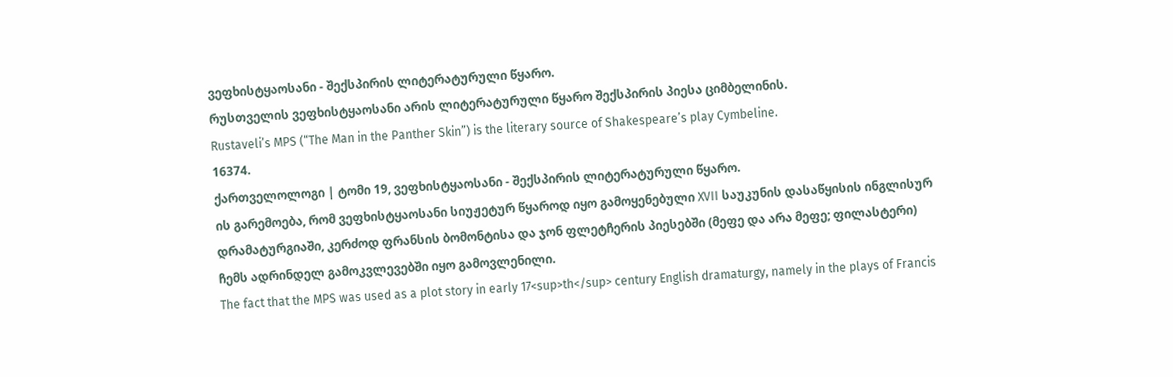ვეფხისტყაოსანი - შექსპირის ლიტერატურული წყარო.
რუსთველის ვეფხისტყაოსანი არის ლიტერატურული წყარო შექსპირის პიესა ციმბელინის.
Rustaveli’s MPS (“The Man in the Panther Skin”) is the literary source of Shakespeare’s play Cymbeline.
16374.
ქართველოლოგი | ტომი 19, ვეფხისტყაოსანი - შექსპირის ლიტერატურული წყარო.
ის გარემოება, რომ ვეფხისტყაოსანი სიუჟეტურ წყაროდ იყო გამოყენებული XVII საუკუნის დასაწყისის ინგლისურ დრამატურგიაში, კერძოდ ფრანსის ბომონტისა და ჯონ ფლეტჩერის პიესებში (მეფე და არა მეფე; ფილასტერი) ჩემს ადრინდელ გამოკვლევებში იყო გამოვლენილი.
The fact that the MPS was used as a plot story in early 17<sup>th</sup> century English dramaturgy, namely in the plays of Francis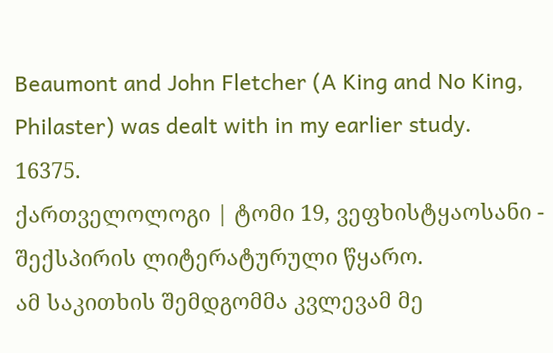Beaumont and John Fletcher (A King and No King, Philaster) was dealt with in my earlier study.
16375.
ქართველოლოგი | ტომი 19, ვეფხისტყაოსანი - შექსპირის ლიტერატურული წყარო.
ამ საკითხის შემდგომმა კვლევამ მე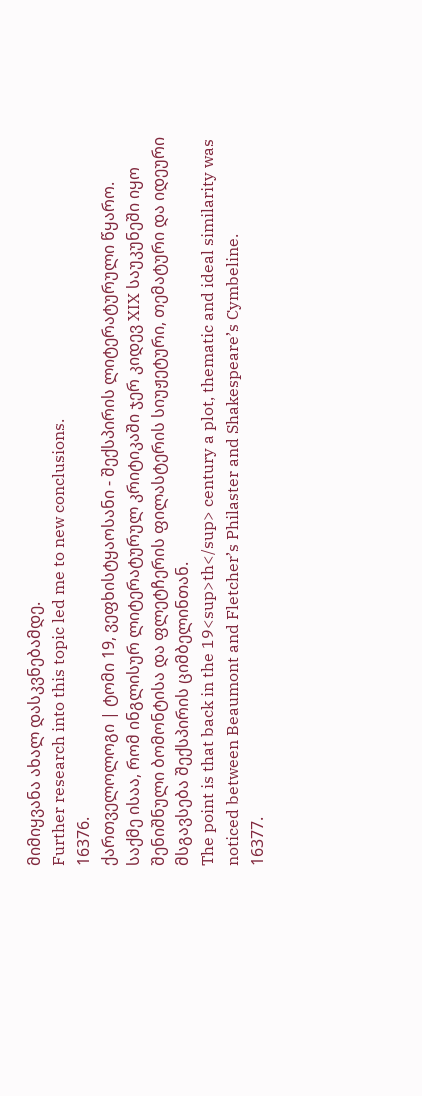მიმიყვანა ახალ დასკვნებამდე.
Further research into this topic led me to new conclusions.
16376.
ქართველოლოგი | ტომი 19, ვეფხისტყაოსანი - შექსპირის ლიტერატურული წყარო.
საქმე ისაა, რომ ინგლისურ ლიტერატურულ კრიტიკაში ჯერ კიდევ XIX საუკუნეში იყო შენიშნული ბომონტისა და ფლეტჩერის ფილასტერის სიუჟეტური, თემატური და იდეური მსგავსება შექსპირის ციმბელინთან.
The point is that back in the 19<sup>th</sup> century a plot, thematic and ideal similarity was noticed between Beaumont and Fletcher’s Philaster and Shakespeare’s Cymbeline.
16377.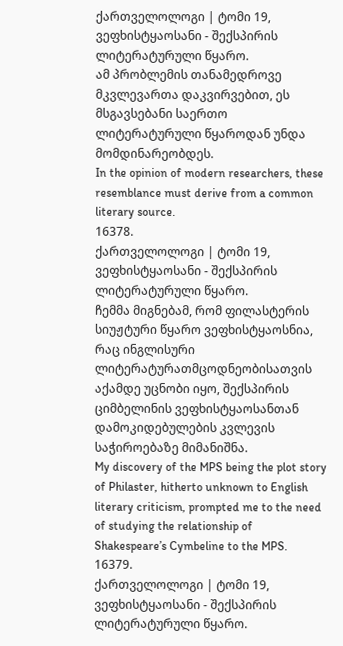ქართველოლოგი | ტომი 19, ვეფხისტყაოსანი - შექსპირის ლიტერატურული წყარო.
ამ პრობლემის თანამედროვე მკვლევართა დაკვირვებით, ეს მსგავსებანი საერთო ლიტერატურული წყაროდან უნდა მომდინარეობდეს.
In the opinion of modern researchers, these resemblance must derive from a common literary source.
16378.
ქართველოლოგი | ტომი 19, ვეფხისტყაოსანი - შექსპირის ლიტერატურული წყარო.
ჩემმა მიგნებამ, რომ ფილასტერის სიუჟტური წყარო ვეფხისტყაოსნია, რაც ინგლისური ლიტერატურათმცოდნეობისათვის აქამდე უცნობი იყო, შექსპირის ციმბელინის ვეფხისტყაოსანთან დამოკიდებულების კვლევის საჭიროებაზე მიმანიშნა.
My discovery of the MPS being the plot story of Philaster, hitherto unknown to English literary criticism, prompted me to the need of studying the relationship of Shakespeare’s Cymbeline to the MPS.
16379.
ქართველოლოგი | ტომი 19, ვეფხისტყაოსანი - შექსპირის ლიტერატურული წყარო.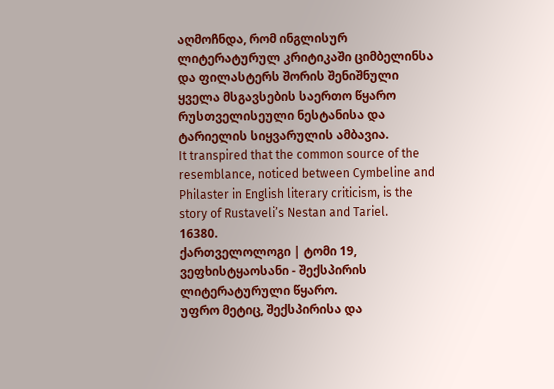აღმოჩნდა, რომ ინგლისურ ლიტერატურულ კრიტიკაში ციმბელინსა და ფილასტერს შორის შენიშნული ყველა მსგავსების საერთო წყარო რუსთველისეული ნესტანისა და ტარიელის სიყვარულის ამბავია.
It transpired that the common source of the resemblance, noticed between Cymbeline and Philaster in English literary criticism, is the story of Rustaveli’s Nestan and Tariel.
16380.
ქართველოლოგი | ტომი 19, ვეფხისტყაოსანი - შექსპირის ლიტერატურული წყარო.
უფრო მეტიც, შექსპირისა და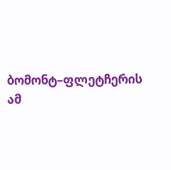ბომონტ–ფლეტჩერის ამ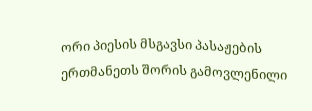ორი პიესის მსგავსი პასაჟების ერთმანეთს შორის გამოვლენილი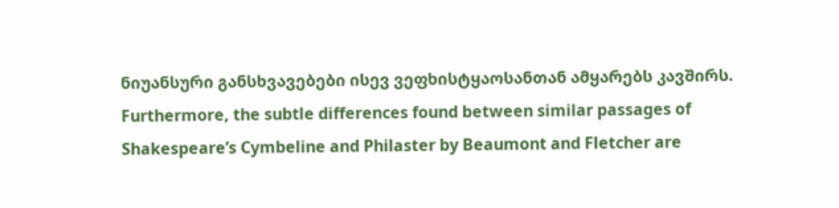ნიუანსური განსხვავებები ისევ ვეფხისტყაოსანთან ამყარებს კავშირს.
Furthermore, the subtle differences found between similar passages of Shakespeare’s Cymbeline and Philaster by Beaumont and Fletcher are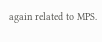again related to MPS.